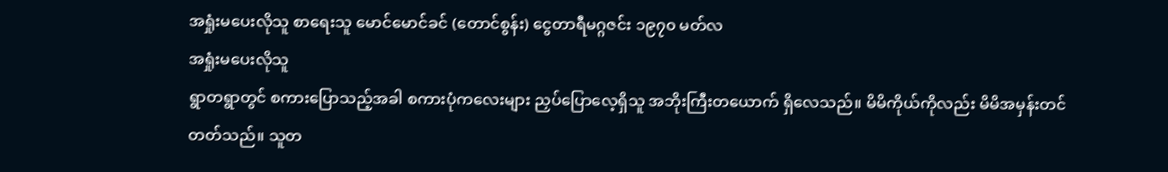အရှုံးမပေးလိုသူ စာရေးသူ မောင်မောင်ခင် (တောင်စွန်း) ငွေတာရီမဂ္ဂဇင်း ၁၉၇၀ မတ်လ
အရှုံးမပေးလိုသူ
ရွာတရွာတွင် စကားပြောသည့်အခါ စကားပုံကလေးများ ညှပ်ပြောလေ့ရှိသူ အဘိုးကြီးတယောက် ရှိလေသည်။ မိမိကိုယ်ကိုလည်း မိမိအမှန်းတင်တတ်သည်။ သူတ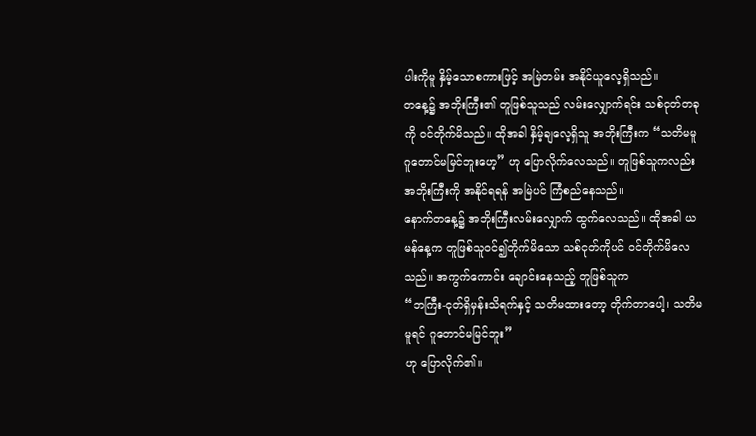ပါးကိုမူ နှိမ့်သောစကားဖြင့် အမြဲတမ်း အနိုင်ယူလေ့ရှိသည်။
တနေ့၌ အဘိုးကြီး၏ တူဖြစ်သူသည် လမ်းလျှောက်ရင်း သစ်ငုတ်တခုကို ဝင်တိုက်မိသည်။ ထိုအခါ နှိမ့်ချလေ့ရှိသူ အဘိုးကြီးက “သတိမမူ ဂူတောင်မမြင်ဘူးဟေ့” ဟု ပြောလိုက်လေသည်။ တူဖြစ်သူကလည်း အဘိုးကြီးကို အနိုင်ရရန် အမြဲပင် ကြံစည်နေသည်။
နောက်တနေ့၌ အဘိုးကြီးလမ်းလျှောက် ထွက်လေသည်။ ထိုအခါ ယမန်နေ့က တူဖြစ်သူဝင်၍တိုက်မိသော သစ်ငုတ်ကိုပင် ဝင်တိုက်မိလေသည်။ အကွက်ကောင်း ချောင်းနေသည့် တူဖြစ်သူက
“ဘကြီး-ငုတ်ရှိမှန်းသိရက်နှင့် သတိမထားတော့ တိုက်တာပေါ့၊ သတိမမူရင် ဂူတောင်မမြင်ဘူး”
ဟု ပြောလိုက်၏။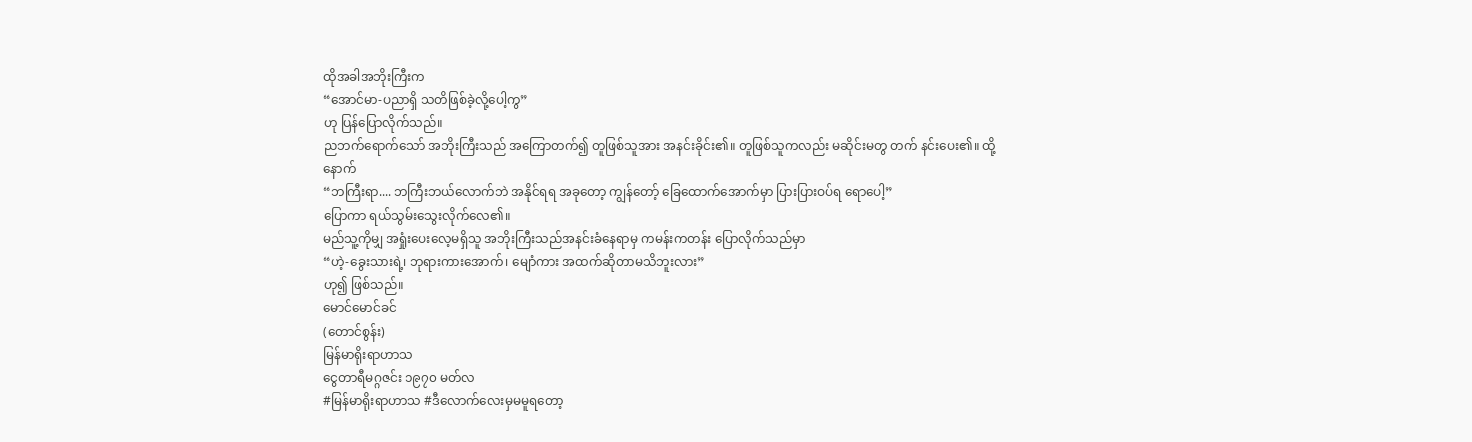ထိုအခါအဘိုးကြီးက
“အောင်မာ-ပညာရှိ သတိဖြစ်ခဲ့လို့ပေါ့ကွ”
ဟု ပြန်ပြောလိုက်သည်။
ညဘက်ရောက်သော် အဘိုးကြီးသည် အကြောတက်၍ တူဖြစ်သူအား အနင်းခိုင်း၏။ တူဖြစ်သူကလည်း မဆိုင်းမတွ တက် နင်းပေး၏။ ထို့နောက်
“ဘကြီးရာ.... ဘကြီးဘယ်လောက်ဘဲ အနိုင်ရရ အခုတော့ ကျွန်တော့် ခြေထောက်အောက်မှာ ပြားပြားဝပ်ရ ရောပေါ့”
ပြောကာ ရယ်သွမ်းသွေးလိုက်လေ၏။
မည်သူ့ကိုမျှ အရှုံးပေးလေ့မရှိသူ အဘိုးကြီးသည်အနင်းခံနေရာမှ ကမန်းကတန်း ပြောလိုက်သည်မှာ
“ဟဲ့-ခွေးသားရဲ့၊ ဘုရားကားအောက်၊ မျောံကား အထက်ဆိုတာမသိဘူးလား”
ဟု၍ ဖြစ်သည်။
မောင်မောင်ခင်
(တောင်စွန်း)
မြန်မာရိုးရာဟာသ
ငွေတာရီမဂ္ဂဇင်း ၁၉၇၀ မတ်လ
#မြန်မာရိုးရာဟာသ #ဒီလောက်လေးမှမမူရတော့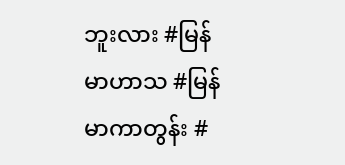ဘူးလား #မြန်မာဟာသ #မြန်မာကာတွန်း #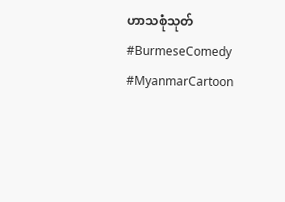ဟာသစုံသုတ် #BurmeseComedy #MyanmarCartoon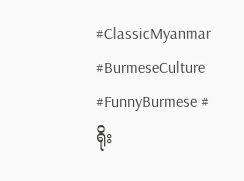#ClassicMyanmar #BurmeseCulture #FunnyBurmese #ရိုး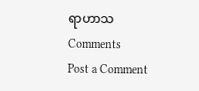ရာဟာသ
Comments
Post a Comment